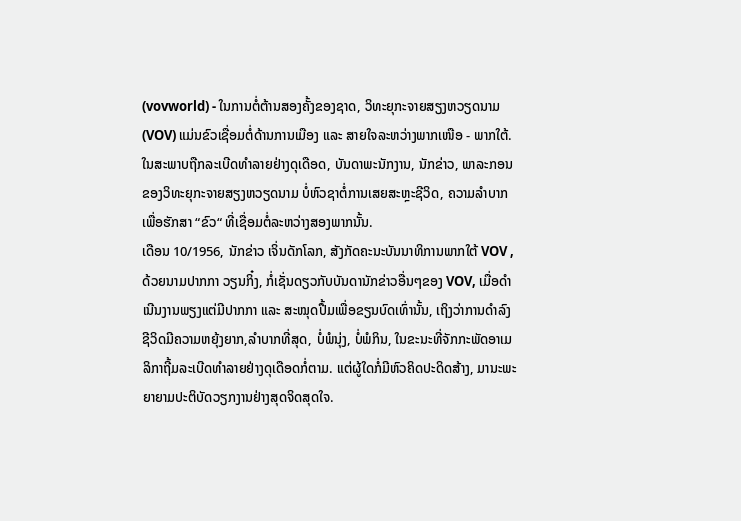(vovworld) - ໃນການຕໍ່ຕ້ານສອງຄັ້ງຂອງຊາດ, ວິທະຍຸກະຈາຍສຽງຫວຽດນາມ (VOV) ແມ່ນຂົວເຊື່ອມຕໍ່ດ້ານການເມືອງ ແລະ ສາຍໃຈລະຫວ່າງພາກເໜືອ - ພາກໃຕ້. ໃນສະພາບຖືກລະເບີດທຳລາຍຢ່າງດຸເດືອດ, ບັນດາພະນັກງານ, ນັກຂ່າວ, ພາລະກອນຂອງວິທະຍຸກະຈາຍສຽງຫວຽດນາມ ບໍ່ຫົວຊາຕໍ່ການເສຍສະຫຼະຊີວິດ, ຄວາມລຳບາກເພື່ອຮັກສາ “ຂົວ“ ທີ່ເຊື່ອມຕໍ່ລະຫວ່າງສອງພາກນັ້ນ.
ເດືອນ 10/1956, ນັກຂ່າວ ເຈິ່ນດັກໂລກ, ສັງກັດຄະນະບັນນາທິການພາກໃຕ້ VOV , ດ້ວຍນາມປາກກາ ວຽນກິ໋ງ, ກໍ່ເຊັ່ນດຽວກັບບັນດານັກຂ່າວອື່ນໆຂອງ VOV, ເມື່ອດຳເນີນງານພຽງແຕ່ມີປາກກາ ແລະ ສະໝຸດປື້ມເພື່ອຂຽນບົດເທົ່ານັ້ນ, ເຖິງວ່າການດຳລົງຊີວິດມີຄວາມຫຍຸ້ງຍາກ,ລຳບາກທີ່ສຸດ, ບໍ່ພໍນຸ່ງ, ບໍ່ພໍກິນ, ໃນຂະນະທີ່ຈັກກະພັດອາເມລິກາຖີ້ມລະເບີດທຳລາຍຢ່າງດຸເດືອດກໍ່ຕາມ. ແຕ່ຜູ້ໃດກໍ່ມີຫົວຄິດປະດິດສ້າງ, ມານະພະຍາຍາມປະຕິບັດວຽກງານຢ່າງສຸດຈິດສຸດໃຈ.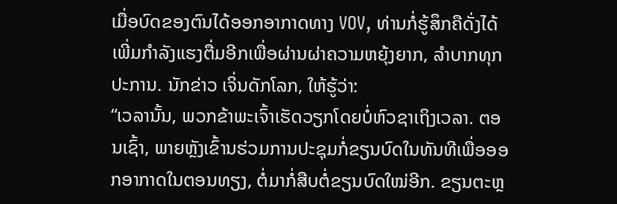ເມື່ອບົດຂອງຕົນໄດ້ອອກອາກາດທາງ VOV, ທ່ານກໍ່ຮູ້ສຶກຄືດັ່ງໄດ້ເພີ່ມກຳລັງແຮງຕື່ມອີກເພື່ອຜ່ານຜ່າຄວາມຫຍຸ້ງຍາກ, ລຳບາກທຸກປະການ. ນັກຂ່າວ ເຈິ່ນດັກໂລກ, ໃຫ້ຮູ້ວ່າ:
“ເວລານັ້ນ, ພວກຂ້າພະເຈົ້າເຮັດວຽກໂດຍບໍ່ຫົວຊາເຖິງເວລາ. ຕອນເຊົ້າ, ພາຍຫຼັງເຂົ້ານຮ່ວມການປະຊຸມກໍ່ຂຽນບົດໃນທັນທີເພື່ອອອກອາກາດໃນຕອນທຽງ, ຕໍ່ມາກໍ່ສືບຕໍ່ຂຽນບົດໃໝ່ອີກ. ຂຽນຕະຫຼ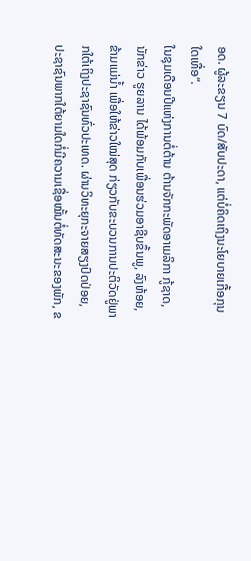ອດ. ຜູ້ລະຂຽນ 7 ບົດ/ສັບປະດາ, ແຕ່ບໍ່ຄິດເຖິງນະໂຍບາຍເກື້ອກຸນໃດເທື່ອ“.
ໃນຊຸມເດືອນປີແຫ່ງການຕໍ່ຕ້ານ ຕ້ານຈັກກະພັດອາເມລິກາ ກູ້ຊາດ, ນັກຂ່າວ ຮູຍລານ ໄດ້ພ້ອມກັບເພື່ອນຮ່ວມອາຊີບຂຶ້ນພູ, ລົງຫ້ອຍ, ຂ້າມແມ່ນ້ຳ ເພື່ອໃຫ້ຂ່າວໃໝ່ສຸດ ກ່ຽວກັບຂະບວນການປະຕິວັດຢູ່ພາກໃຕ້ເຖິງປະຊາຊົນທົ່ວປະເທດ. ຜ່ານວິທະຍຸກະຈາຍສຽງປົດປ່ອຍ, ປະຊາຊົນພາກໃຕ້ຍາມໃດກໍ່ມີຄວາມເຊື່ອໝັ້ນຕໍ່ທັດສະນະຂອງພັກ, ຂ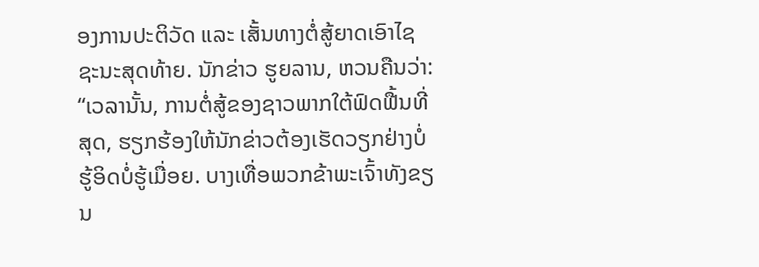ອງການປະຕິວັດ ແລະ ເສັ້ນທາງຕໍ່ສູ້ຍາດເອົາໄຊຊະນະສຸດທ້າຍ. ນັກຂ່າວ ຮູຍລານ, ຫວນຄືນວ່າ:
“ເວລານັ້ນ, ການຕໍ່ສູ້ຂອງຊາວພາກໃຕ້ຟົດຟື້ນທີ່ສຸດ, ຮຽກຮ້ອງໃຫ້ນັກຂ່າວຕ້ອງເຮັດວຽກຢ່າງບໍ່ຮູ້ອິດບໍ່ຮູ້ເມື່ອຍ. ບາງເທື່ອພວກຂ້າພະເຈົ້າທັງຂຽນ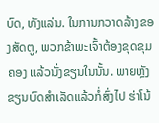ບົດ, ທັງແລ່ນ. ໃນການກວາດລ້າງຂອງສັດຕູ, ພວກຂ້າພະເຈົ້າຕ້ອງຂຸດຂຸມຄອງ ແລ້ວນັ່ງຂຽນໃນນັ້ນ. ພາຍຫຼັງຂຽນບົດສຳເລັດແລ້ວກໍ່ສົ່ງໄປ ຮ່າໂນ້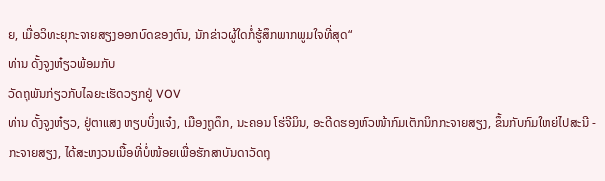ຍ, ເມື່ອວິທະຍຸກະຈາຍສຽງອອກບົດຂອງຕົນ, ນັກຂ່າວຜູ້ໃດກໍ່ຮູ້ສຶກພາກພູມໃຈທີ່ສຸດ“
ທ່ານ ດັ້ງຈູງຫ໋ຽວພ້ອມກັບ
ວັດຖຸພັນກ່ຽວກັບໄລຍະເຮັດວຽກຢູ່ VOV
ທ່ານ ດັ້ງຈູງຫ໋ຽວ, ຢູ່ຕາແສງ ຫຽບບິ່ງແຈ໋ງ, ເມືອງຖູດຶກ, ນະຄອນ ໂຮ່ຈີມິນ, ອະດີດຮອງຫົວໜ້າກົມເຕັກນິກກະຈາຍສຽງ, ຂຶ້ນກັບກົມໃຫຍ່ໄປສະນີ - ກະຈາຍສຽງ, ໄດ້ສະຫງວນເນື້ອທີ່ບໍ່ໜ້ອຍເພື່ອຮັກສາບັນດາວັດຖຸ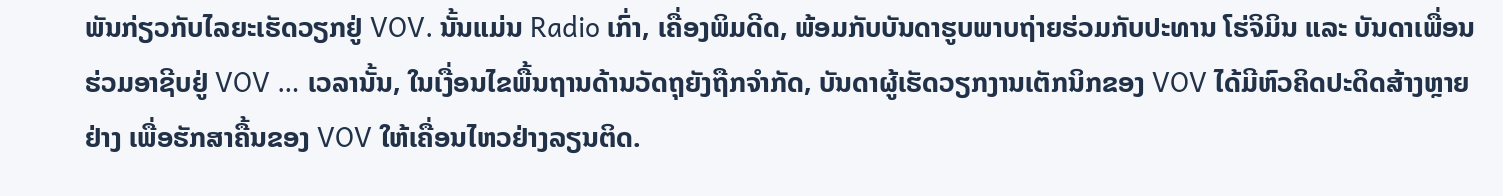ພັນກ່ຽວກັບໄລຍະເຮັດວຽກຢູ່ VOV. ນັ້ນແມ່ນ Radio ເກົ່າ, ເຄື່ອງພິມດີດ, ພ້ອມກັບບັນດາຮູບພາບຖ່າຍຮ່ວມກັບປະທານ ໂຮ່ຈິມິນ ແລະ ບັນດາເພື່ອນຮ່ວມອາຊີບຢູ່ VOV … ເວລານັ້ນ, ໃນເງື່ອນໄຂພື້ນຖານດ້ານວັດຖຸຍັງຖືກຈຳກັດ, ບັນດາຜູ້ເຮັດວຽກງານເຕັກນິກຂອງ VOV ໄດ້ມີຫົວຄິດປະດິດສ້າງຫຼາຍຢ່າງ ເພື່ອຮັກສາຄື້ນຂອງ VOV ໃຫ້ເຄື່ອນໄຫວຢ່າງລຽນຕິດ.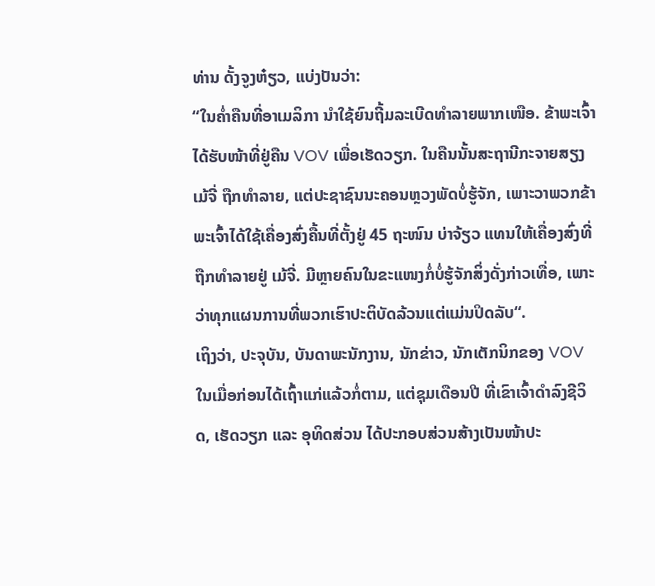ທ່ານ ດັ້ງຈູງຫ໋ຽວ, ແບ່ງປັນວ່າ:
“ໃນຄ່ຳຄືນທີ່ອາເມລິກາ ນຳໃຊ້ຍົນຖີ້ມລະເບີດທຳລາຍພາກເໜືອ. ຂ້າພະເຈົ້າໄດ້ຮັບໜ້າທີ່ຢູ່ຄືນ VOV ເພື່ອເຮັດວຽກ. ໃນຄືນນັ້ນສະຖານີກະຈາຍສຽງ ເມ້ຈີ່ ຖືກທຳລາຍ, ແຕ່ປະຊາຊົນນະຄອນຫຼວງພັດບໍ່ຮູ້ຈັກ, ເພາະວາພວກຂ້າພະເຈົ້າໄດ້ໃຊ້ເຄື່ອງສົ່ງຄື້ນທີ່ຕັ້ງຢູ່ 45 ຖະໜົນ ບ່າຈ້ຽວ ແທນໃຫ້ເຄື່ອງສົ່ງທີ່ຖືກທຳລາຍຢູ່ ເມ້ຈີ່. ມີຫຼາຍຄົນໃນຂະແໜງກໍ່ບໍ່ຮູ້ຈັກສິ່ງດັ່ງກ່າວເທື່ອ, ເພາະວ່າທຸກແຜນການທີ່ພວກເຮົາປະຕິບັດລ້ວນແຕ່ແມ່ນປິດລັບ“.
ເຖິງວ່າ, ປະຈຸບັນ, ບັນດາພະນັກງານ, ນັກຂ່າວ, ນັກເຕັກນິກຂອງ VOV ໃນເມື່ອກ່ອນໄດ້ເຖົ້າແກ່ແລ້ວກໍ່ຕາມ, ແຕ່ຊຸມເດືອນປີ ທີ່ເຂົາເຈົ້າດຳລົງຊີວິດ, ເຮັດວຽກ ແລະ ອຸທິດສ່ວນ ໄດ້ປະກອບສ່ວນສ້າງເປັນໜ້າປະ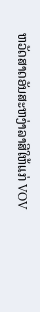ຫວັດສາດອັນສະຫງ່າລາສີໃຫ້ແກ່ VOV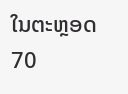ໃນຕະຫຼອດ 70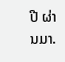ປີ ຜ່ານມາ.